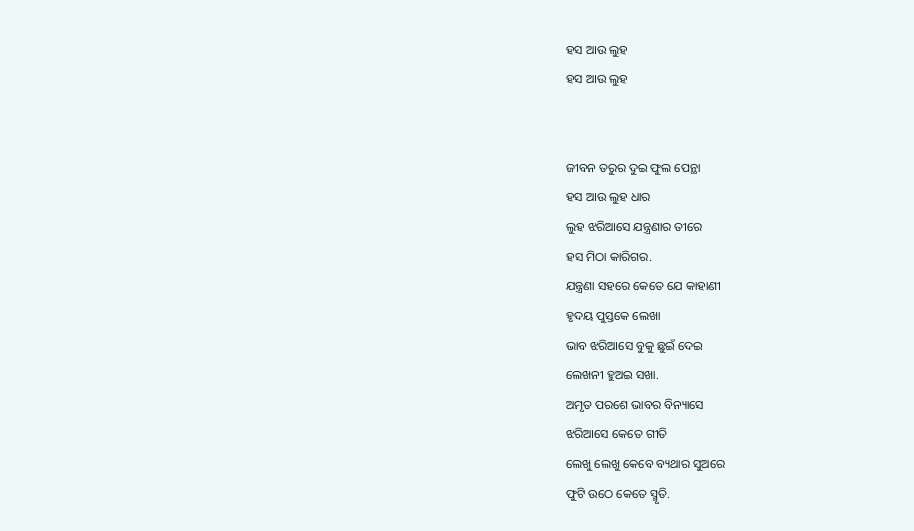ହସ ଆଉ ଲୁହ
ହସ ଆଉ ଲୁହ


ଜୀବନ ତରୁର ଦୁଇ ଫୁଲ ପେନ୍ଥା
ହସ ଆଉ ଲୁହ ଧାର
ଲୁହ ଝରିଆସେ ଯନ୍ତ୍ରଣାର ତୀରେ
ହସ ମିଠା କାରିଗର.
ଯନ୍ତ୍ରଣା ସହରେ କେତେ ଯେ କାହାଣୀ
ହୃଦୟ ପୁସ୍ତକେ ଲେଖା
ଭାବ ଝରିଆସେ ବୁକୁ ଛୁଇଁ ଦେଇ
ଲେଖନୀ ହୁଅଇ ସଖା.
ଅମୃତ ପରଶେ ଭାବର ବିନ୍ୟାସେ
ଝରିଆସେ କେତେ ଗୀତି
ଲେଖୁ ଲେଖୁ କେବେ ବ୍ୟଥାର ସୁଅରେ
ଫୁଟି ଉଠେ କେତେ ସ୍ମୃତି.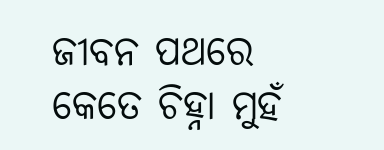ଜୀବନ ପଥରେ କେତେ ଚିହ୍ନା ମୁହଁ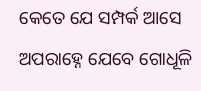କେତେ ଯେ ସମ୍ପର୍କ ଆସେ
ଅପରାହ୍ନେ ଯେବେ ଗୋଧୂଳି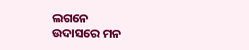ଲଗନେ
ଉଦାସରେ ମନ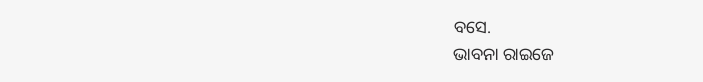ବସେ.
ଭାବନା ରାଇଜେ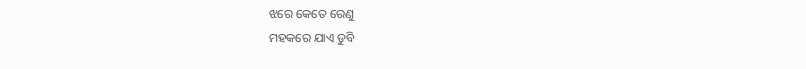ଝରେ କେତେ ରେଣୁ
ମହକରେ ଯାଏ ଡୁବି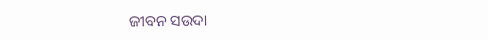ଜୀବନ ସଉଦା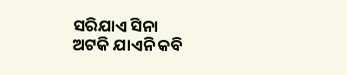ସରିଯାଏ ସିନା
ଅଟକି ଯାଏନି କବି